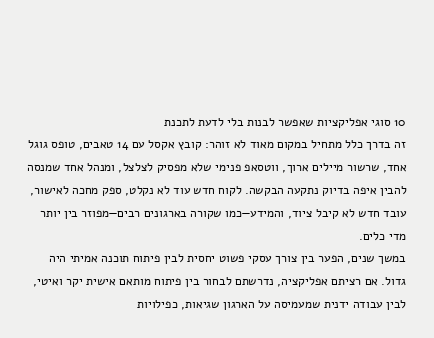10 סוגי אפליקציות שאפשר לבנות בלי לדעת לתכנת
זה בדרך כלל מתחיל במקום מאוד לא זוהר: קובץ אקסל עם 14 טאבים, טופס גוגל אחד, שרשור מיילים ארוך, ווטסאפ פנימי שלא מפסיק לצלצל, ומנהל אחד שמנסה להבין איפה בדיוק נתקעה הבקשה. לקוח חדש עוד לא נקלט, ספק מחכה לאישור, עובד חדש לא קיבל ציוד, והמידע—כמו שקורה בארגונים רבים—מפוזר בין יותר מדי כלים.
במשך שנים, הפער בין צורך עסקי פשוט יחסית לבין פיתוח תוכנה אמיתי היה גדול. אם רציתם אפליקציה, נדרשתם לבחור בין פיתוח מותאם אישית יקר ואיטי, לבין עבודה ידנית שמעמיסה על הארגון שגיאות, כפילויות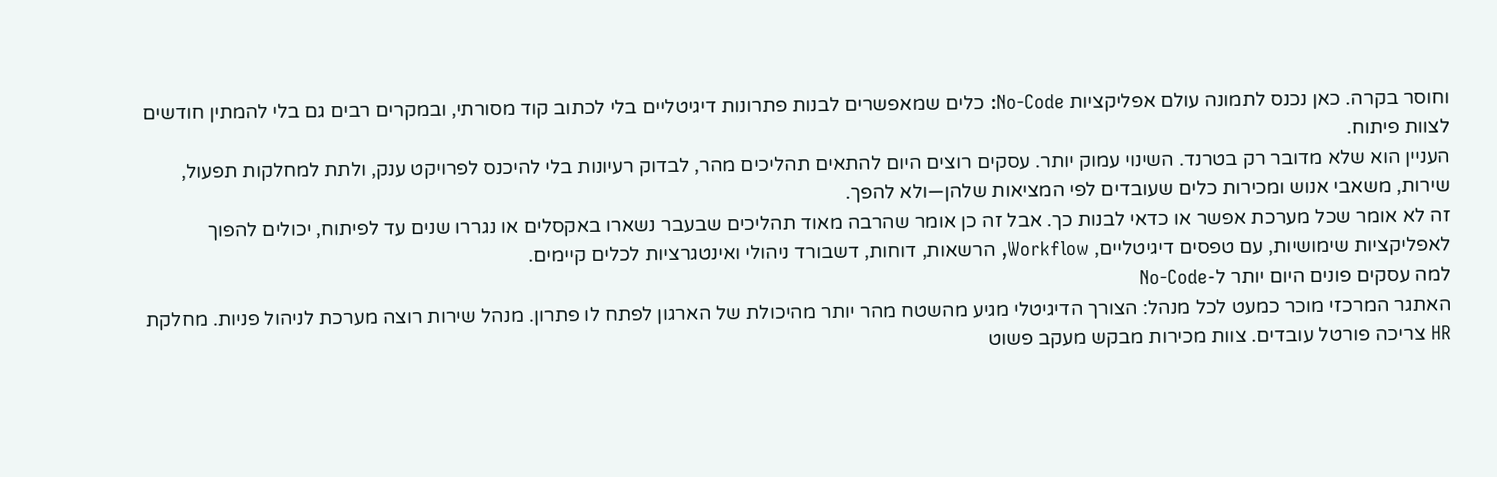וחוסר בקרה. כאן נכנס לתמונה עולם אפליקציות No-Code: כלים שמאפשרים לבנות פתרונות דיגיטליים בלי לכתוב קוד מסורתי, ובמקרים רבים גם בלי להמתין חודשים לצוות פיתוח.
העניין הוא שלא מדובר רק בטרנד. השינוי עמוק יותר. עסקים רוצים היום להתאים תהליכים מהר, לבדוק רעיונות בלי להיכנס לפרויקט ענק, ולתת למחלקות תפעול, שירות, משאבי אנוש ומכירות כלים שעובדים לפי המציאות שלהן—ולא להפך.
זה לא אומר שכל מערכת אפשר או כדאי לבנות כך. אבל זה כן אומר שהרבה מאוד תהליכים שבעבר נשארו באקסלים או נגררו שנים עד לפיתוח, יכולים להפוך לאפליקציות שימושיות, עם טפסים דיגיטליים, Workflow, הרשאות, דוחות, דשבורד ניהולי ואינטגרציות לכלים קיימים.
למה עסקים פונים היום יותר ל-No-Code
האתגר המרכזי מוכר כמעט לכל מנהל: הצורך הדיגיטלי מגיע מהשטח מהר יותר מהיכולת של הארגון לפתח לו פתרון. מנהל שירות רוצה מערכת לניהול פניות. מחלקת HR צריכה פורטל עובדים. צוות מכירות מבקש מעקב פשוט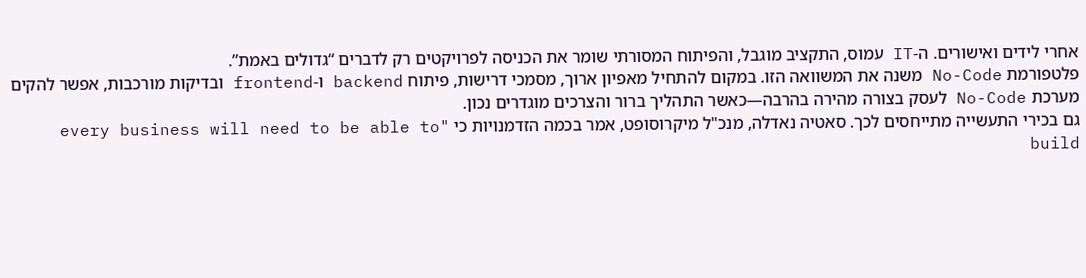אחרי לידים ואישורים. ה-IT עמוס, התקציב מוגבל, והפיתוח המסורתי שומר את הכניסה לפרויקטים רק לדברים “גדולים באמת”.
פלטפורמת No-Code משנה את המשוואה הזו. במקום להתחיל מאפיון ארוך, מסמכי דרישות, פיתוח backend ו-frontend ובדיקות מורכבות, אפשר להקים מערכת No-Code לעסק בצורה מהירה בהרבה—כאשר התהליך ברור והצרכים מוגדרים נכון.
גם בכירי התעשייה מתייחסים לכך. סאטיה נאדלה, מנכ"ל מיקרוסופט, אמר בכמה הזדמנויות כי "every business will need to be able to build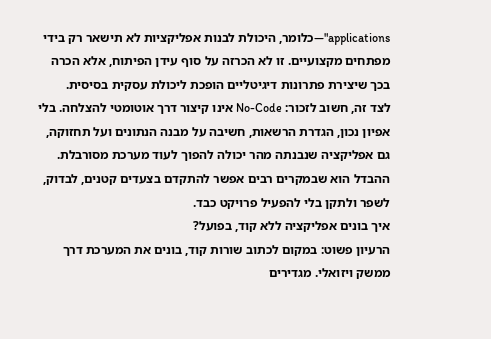applications"—כלומר, היכולת לבנות אפליקציות לא תישאר רק בידי מפתחים מקצועיים. זו לא הכרזה על סוף עידן הפיתוח, אלא הכרה בכך שיצירת פתרונות דיגיטליים הופכת ליכולת עסקית בסיסית.
לצד זה, חשוב לזכור: No-Code אינו קיצור דרך אוטומטי להצלחה. בלי אפיון נכון, הגדרת הרשאות, חשיבה על מבנה הנתונים ועל תחזוקה, גם אפליקציה שנבנתה מהר יכולה להפוך לעוד מערכת מסורבלת. ההבדל הוא שבמקרים רבים אפשר להתקדם בצעדים קטנים, לבדוק, לשפר ולתקן בלי להפעיל פרויקט כבד.
איך בונים אפליקציה ללא קוד, בפועל?
הרעיון פשוט: במקום לכתוב שורות קוד, בונים את המערכת דרך ממשק ויזואלי. מגדירים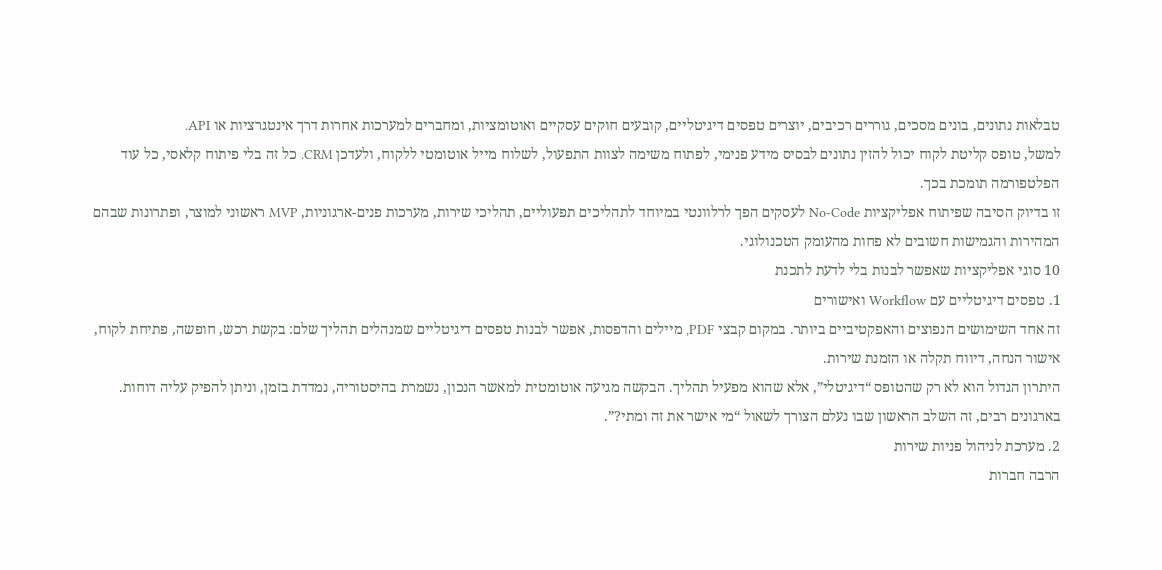טבלאות נתונים, בונים מסכים, גוררים רכיבים, יוצרים טפסים דיגיטליים, קובעים חוקים עסקיים ואוטומציות, ומחברים למערכות אחרות דרך אינטגרציות או API.
למשל, טופס קליטת לקוח יכול להזין נתונים לבסיס מידע פנימי, לפתוח משימה לצוות התפעול, לשלוח מייל אוטומטי ללקוח, ולעדכן CRM. כל זה בלי פיתוח קלאסי, כל עוד הפלטפורמה תומכת בכך.
זו בדיוק הסיבה שפיתוח אפליקציות No-Code לעסקים הפך לרלוונטי במיוחד לתהליכים תפעוליים, תהליכי שירות, מערכות פנים-ארגוניות, MVP ראשוני למוצר, ופתרונות שבהם המהירות והגמישות חשובים לא פחות מהעומק הטכנולוגי.
10 סוגי אפליקציות שאפשר לבנות בלי לדעת לתכנת
1. טפסים דיגיטליים עם Workflow ואישורים
זה אחד השימושים הנפוצים והאפקטיביים ביותר. במקום קבצי PDF, מיילים והדפסות, אפשר לבנות טפסים דיגיטליים שמנהלים תהליך שלם: בקשת רכש, חופשה, פתיחת לקוח, אישור הנחה, דיווח תקלה או הזמנת שירות.
היתרון הגדול הוא לא רק שהטופס “דיגיטלי”, אלא שהוא מפעיל תהליך. הבקשה מגיעה אוטומטית למאשר הנכון, נשמרת בהיסטוריה, נמדדת בזמן, וניתן להפיק עליה דוחות. בארגונים רבים, זה השלב הראשון שבו נעלם הצורך לשאול “מי אישר את זה ומתי?”.
2. מערכת לניהול פניות שירות
הרבה חברות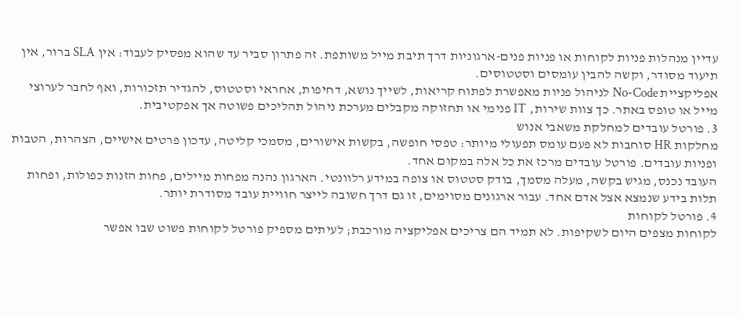עדיין מנהלות פניות לקוחות או פניות פנים-ארגוניות דרך תיבת מייל משותפת. זה פתרון סביר עד שהוא מפסיק לעבוד: אין SLA ברור, אין תיעוד מסודר, וקשה להבין עומסים וסטטוסים.
אפליקציית No-Code לניהול פניות מאפשרת לפתוח קריאות, לשייך נושא, דחיפות, אחראי וסטטוס, להגדיר תזכורות, ואף לחבר לערוצי מייל או טופס באתר. כך צוות שירות, IT פנימי או תחזוקה מקבלים מערכת ניהול תהליכים פשוטה אך אפקטיבית.
3. פורטל עובדים למחלקת משאבי אנוש
מחלקות HR סוחבות לא פעם עומס תפעולי מיותר: טפסי חופשה, בקשות אישורים, מסמכי קליטה, עדכון פרטים אישיים, הצהרות, הטבות ופניות עובדים. פורטל עובדים מרכז את כל אלה במקום אחד.
העובד נכנס, מגיש בקשה, מעלה מסמך, בודק סטטוס או צופה במידע רלוונטי. הארגון נהנה מפחות מיילים, פחות הזנות כפולות, ופחות תלות בידע שנמצא אצל אדם אחד. עבור ארגונים מסוימים, זו גם דרך חשובה לייצר חוויית עובד מסודרת יותר.
4. פורטל לקוחות
לקוחות מצפים היום לשקיפות. לא תמיד הם צריכים אפליקציה מורכבת; לעיתים מספיק פורטל לקוחות פשוט שבו אפשר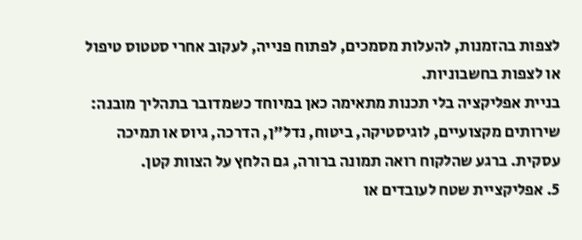לצפות בהזמנות, להעלות מסמכים, לפתוח פנייה, לעקוב אחרי סטטוס טיפול או לצפות בחשבוניות.
בניית אפליקציה בלי תכנות מתאימה כאן במיוחד כשמדובר בתהליך מובנה: שירותים מקצועיים, לוגיסטיקה, ביטוח, נדל"ן, הדרכה, גיוס או תמיכה עסקית. ברגע שהלקוח רואה תמונה ברורה, גם הלחץ על הצוות קטן.
5. אפליקציית שטח לעובדים או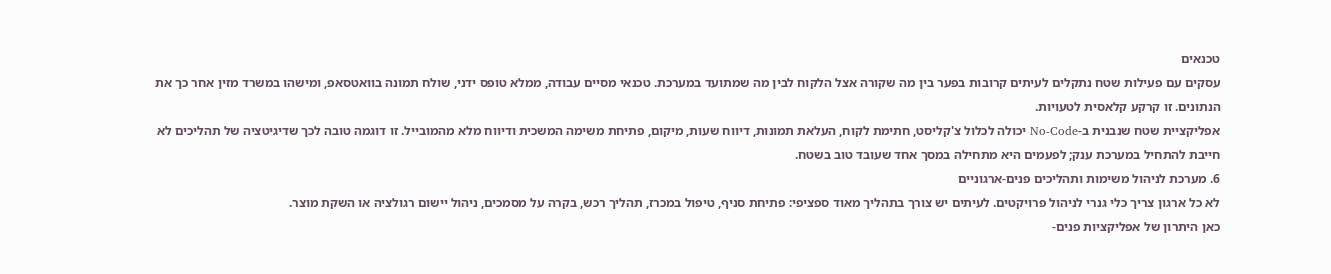טכנאים
עסקים עם פעילות שטח נתקלים לעיתים קרובות בפער בין מה שקורה אצל הלקוח לבין מה שמתועד במערכת. טכנאי מסיים עבודה, ממלא טופס ידני, שולח תמונה בוואטסאפ, ומישהו במשרד מזין אחר כך את הנתונים. זו קרקע קלאסית לטעויות.
אפליקציית שטח שנבנית ב-No-Code יכולה לכלול צ'קליסט, חתימת לקוח, העלאת תמונות, דיווח שעות, מיקום, פתיחת משימה המשכית ודיווח מלא מהמובייל. זו דוגמה טובה לכך שדיגיטציה של תהליכים לא חייבת להתחיל במערכת ענק; לפעמים היא מתחילה במסך אחד שעובד טוב בשטח.
6. מערכת לניהול משימות ותהליכים פנים-ארגוניים
לא כל ארגון צריך כלי גנרי לניהול פרויקטים. לעיתים יש צורך בתהליך מאוד ספציפי: פתיחת סניף, טיפול במכרז, תהליך רכש, בקרה על מסמכים, ניהול יישום רגולציה או השקת מוצר.
כאן היתרון של אפליקציות פנים-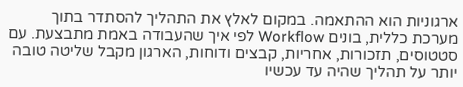ארגוניות הוא ההתאמה. במקום לאלץ את התהליך להסתדר בתוך מערכת כללית, בונים Workflow לפי איך שהעבודה באמת מתבצעת. עם סטטוסים, תזכורות, אחריות, קבצים ודוחות, הארגון מקבל שליטה טובה יותר על תהליך שהיה עד עכשיו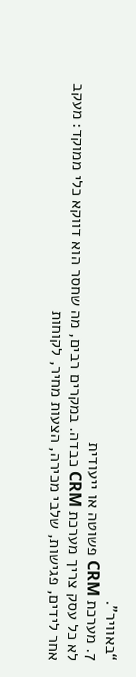“באוויר”.
7. מערכת CRM פשוטה או ייעודית
לא כל עסק צריך מערכת CRM כבדה. במקרים רבים, מה שחסר הוא דווקא כלי ממוקד: מעקב אחר לידים, פגישות, שלבי מכירה, הצעות מחיר, לקוחות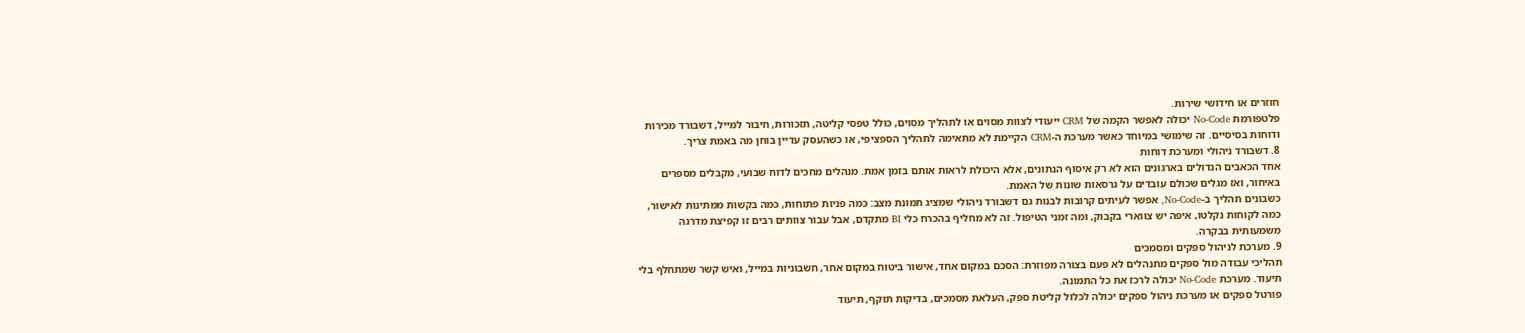חוזרים או חידושי שירות.
פלטפורמת No-Code יכולה לאפשר הקמה של CRM ייעודי לצוות מסוים או לתהליך מסוים, כולל טפסי קליטה, תזכורות, חיבור למייל, דשבורד מכירות ודוחות בסיסיים. זה שימושי במיוחד כאשר מערכת ה-CRM הקיימת לא מתאימה לתהליך הספציפי, או כשהעסק עדיין בוחן מה באמת צריך.
8. דשבורד ניהולי ומערכת דוחות
אחד הכאבים הגדולים בארגונים הוא לא רק איסוף הנתונים, אלא היכולת לראות אותם בזמן אמת. מנהלים מחכים לדוח שבועי, מקבלים מספרים באיחור, ואז מגלים שכולם עובדים על גרסאות שונות של האמת.
כשבונים תהליך ב-No-Code, אפשר לעיתים קרובות לבנות גם דשבורד ניהולי שמציג תמונת מצב: כמה פניות פתוחות, כמה בקשות ממתינות לאישור, כמה לקוחות נקלטו, איפה יש צווארי בקבוק, ומה זמני הטיפול. זה לא מחליף בהכרח כלי BI מתקדם, אבל עבור צוותים רבים זו קפיצת מדרגה משמעותית בבקרה.
9. מערכת לניהול ספקים ומסמכים
תהליכי עבודה מול ספקים מתנהלים לא פעם בצורה מפוזרת: הסכם במקום אחד, אישור ביטוח במקום אחר, חשבוניות במייל, ואיש קשר שמתחלף בלי תיעוד. מערכת No-Code יכולה לרכז את כל התמונה.
פורטל ספקים או מערכת ניהול ספקים יכולה לכלול קליטת ספק, העלאת מסמכים, בדיקות תוקף, תיעוד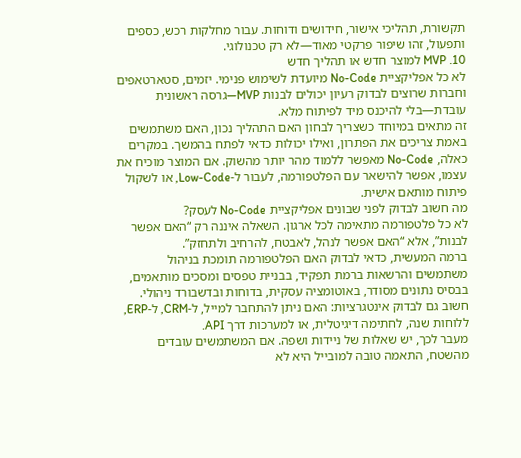תקשורת, תהליכי אישור, חידושים ודוחות. עבור מחלקות רכש, כספים ותפעול, זהו שיפור פרקטי מאוד—לא רק טכנולוגי.
10. MVP למוצר חדש או תהליך חדש
לא כל אפליקציית No-Code מיועדת לשימוש פנימי. יזמים, סטארטאפים וחברות שרוצים לבדוק רעיון יכולים לבנות MVP—גרסה ראשונית עובדת—בלי להיכנס מיד לפיתוח מלא.
זה מתאים במיוחד כשצריך לבחון האם התהליך נכון, האם משתמשים באמת צריכים את הפתרון, ואילו יכולות כדאי לפתח בהמשך. במקרים כאלה, No-Code מאפשר ללמוד מהר יותר מהשוק. אם המוצר מוכיח את עצמו, אפשר להישאר עם הפלטפורמה, לעבור ל-Low-Code, או לשקול פיתוח מותאם אישית.
מה חשוב לבדוק לפני שבונים אפליקציית No-Code לעסק?
לא כל פלטפורמה מתאימה לכל ארגון. השאלה איננה רק “האם אפשר לבנות”, אלא “האם אפשר לנהל, לאבטח, להרחיב ולתחזק”.
ברמה המעשית, כדאי לבדוק האם הפלטפורמה תומכת בניהול משתמשים והרשאות ברמת תפקיד, בבניית טפסים ומסכים מותאמים, בבסיס נתונים מסודר, באוטומציה עסקית, בדוחות ובדשבורד ניהולי. חשוב גם לבדוק אינטגרציות: האם ניתן להתחבר למייל, ל-CRM, ל-ERP, ללוחות שנה, לחתימה דיגיטלית, או למערכות דרך API.
מעבר לכך, יש שאלות של ניידות ושפה. אם המשתמשים עובדים מהשטח, התאמה טובה למובייל היא לא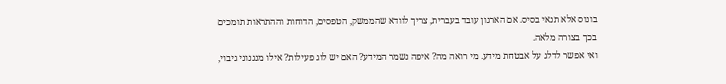בונוס אלא תנאי בסיס. אם הארגון עובד בעברית, צריך לוודא שהממשק, הטפסים, הדוחות וההתראות תומכים בכך בצורה מלאה.
ואי אפשר לדלג על אבטחת מידע. מי רואה מה? איפה נשמר המידע? האם יש לוג פעילות? אילו מנגנוני גיבוי,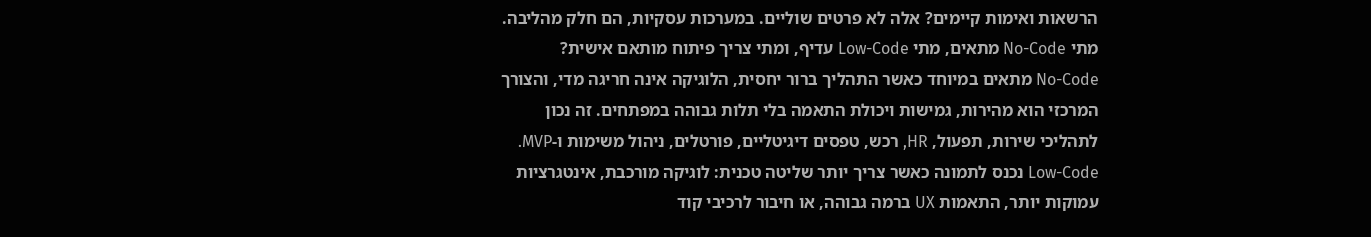הרשאות ואימות קיימים? אלה לא פרטים שוליים. במערכות עסקיות, הם חלק מהליבה.
מתי No-Code מתאים, מתי Low-Code עדיף, ומתי צריך פיתוח מותאם אישית?
No-Code מתאים במיוחד כאשר התהליך ברור יחסית, הלוגיקה אינה חריגה מדי, והצורך המרכזי הוא מהירות, גמישות ויכולת התאמה בלי תלות גבוהה במפתחים. זה נכון לתהליכי שירות, תפעול, HR, רכש, טפסים דיגיטליים, פורטלים, ניהול משימות ו-MVP.
Low-Code נכנס לתמונה כאשר צריך יותר שליטה טכנית: לוגיקה מורכבת, אינטגרציות עמוקות יותר, התאמות UX ברמה גבוהה, או חיבור לרכיבי קוד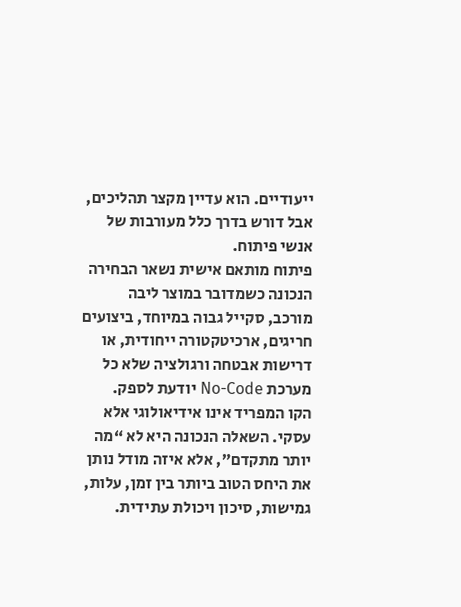ייעודיים. הוא עדיין מקצר תהליכים, אבל דורש בדרך כלל מעורבות של אנשי פיתוח.
פיתוח מותאם אישית נשאר הבחירה הנכונה כשמדובר במוצר ליבה מורכב, סקייל גבוה במיוחד, ביצועים חריגים, ארכיטקטורה ייחודית, או דרישות אבטחה ורגולציה שלא כל מערכת No-Code יודעת לספק.
הקו המפריד אינו אידיאולוגי אלא עסקי. השאלה הנכונה היא לא “מה יותר מתקדם”, אלא איזה מודל נותן את היחס הטוב ביותר בין זמן, עלות, גמישות, סיכון ויכולת עתידית.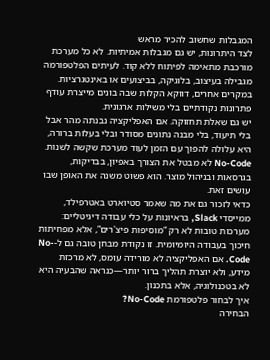המגבלות שחשוב להכיר מראש
לצד היתרונות, יש גם מגבלות אמיתיות. לא כל מערכת מורכבת מתאימה לפיתוח ללא קוד. לעיתים הפלטפורמה מגבילה בעיצוב, בלוגיקה, בביצועים או באינטגרציות. במקרים אחרים, דווקא הקלות שבה בונים מייצרת עודף פתרונות נקודתיים בלי משילות ארגונית.
יש גם שאלת תחזוקה. אם האפליקציה נבנתה מהר אבל בלי תיעוד, בלי מבנה נתונים מסודר ובלי בעלות ברורה, היא עלולה להפוך עם הזמן לעוד מערכת שקשה לשנות. No-Code לא מבטל את הצורך באפיון, בבדיקות, בגרסאות ובניהול מוצר. הוא פשוט משנה את האופן שבו עושים זאת.
כדאי לזכור גם את מה שאמר סטיוארט באטרפילד, ממייסדי Slack, בראיונות על כלי עבודה דיגיטליים: מערכות טובות לא רק “מוסיפות פיצ'רים”, אלא מפחיתות חיכוך בעבודה היומיומית. זו נקודת מבחן טובה גם ל-No-Code. אם האפליקציה לא מורידה עומס, לא מרכזת מידע, ולא יוצרת תהליך ברור יותר—כנראה שהבעיה היא לא בטכנולוגיה, אלא בתכנון.
איך לבחור פלטפורמת No-Code?
הבחירה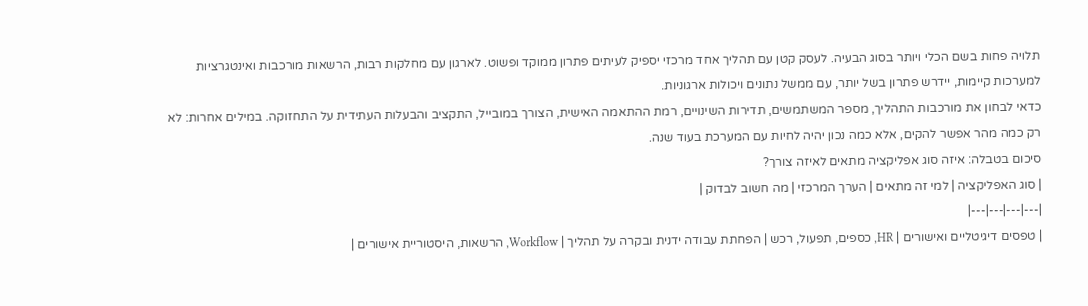תלויה פחות בשם הכלי ויותר בסוג הבעיה. לעסק קטן עם תהליך אחד מרכזי יספיק לעיתים פתרון ממוקד ופשוט. לארגון עם מחלקות רבות, הרשאות מורכבות ואינטגרציות למערכות קיימות, יידרש פתרון בשל יותר, עם ממשל נתונים ויכולות ארגוניות.
כדאי לבחון את מורכבות התהליך, מספר המשתמשים, תדירות השינויים, רמת ההתאמה האישית, הצורך במובייל, התקציב והבעלות העתידית על התחזוקה. במילים אחרות: לא רק כמה מהר אפשר להקים, אלא כמה נכון יהיה לחיות עם המערכת בעוד שנה.
סיכום בטבלה: איזה סוג אפליקציה מתאים לאיזה צורך?
| סוג האפליקציה | למי זה מתאים | הערך המרכזי | מה חשוב לבדוק |
|---|---|---|---|
| טפסים דיגיטליים ואישורים | HR, כספים, תפעול, רכש | הפחתת עבודה ידנית ובקרה על תהליך | Workflow, הרשאות, היסטוריית אישורים |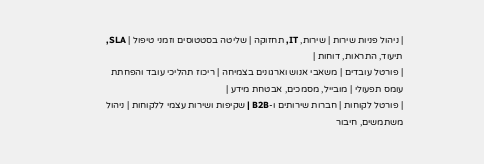| ניהול פניות שירות | שירות, IT, תחזוקה | שליטה בסטטוסים וזמני טיפול | SLA, תיעוד, התראות, דוחות |
| פורטל עובדים | משאבי אנוש וארגונים בצמיחה | ריכוז תהליכי עובד והפחתת עומס תפעולי | מובייל, מסמכים, אבטחת מידע |
| פורטל לקוחות | חברות שירותים ו-B2B | שקיפות ושירות עצמי ללקוחות | ניהול משתמשים, חיבור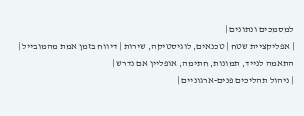למסמכים ונתונים |
| אפליקציית שטח | טכנאים, לוגיסטיקה, שירות | דיווח בזמן אמת מהמובייל | התאמה לנייד, תמונות, חתימה, אופליין אם נדרש |
| ניהול תהליכים פנים-ארגוניים |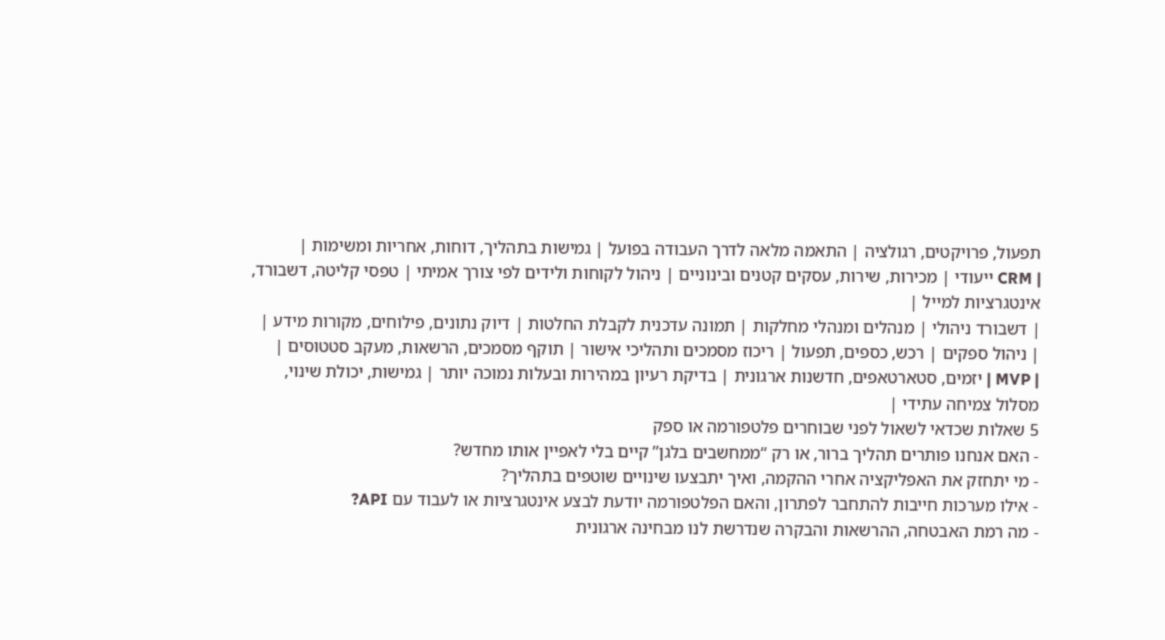תפעול, פרויקטים, רגולציה | התאמה מלאה לדרך העבודה בפועל | גמישות בתהליך, דוחות, אחריות ומשימות |
| CRM ייעודי | מכירות, שירות, עסקים קטנים ובינוניים | ניהול לקוחות ולידים לפי צורך אמיתי | טפסי קליטה, דשבורד, אינטגרציות למייל |
| דשבורד ניהולי | מנהלים ומנהלי מחלקות | תמונה עדכנית לקבלת החלטות | דיוק נתונים, פילוחים, מקורות מידע |
| ניהול ספקים | רכש, כספים, תפעול | ריכוז מסמכים ותהליכי אישור | תוקף מסמכים, הרשאות, מעקב סטטוסים |
| MVP | יזמים, סטארטאפים, חדשנות ארגונית | בדיקת רעיון במהירות ובעלות נמוכה יותר | גמישות, יכולת שינוי, מסלול צמיחה עתידי |
5 שאלות שכדאי לשאול לפני שבוחרים פלטפורמה או ספק
- האם אנחנו פותרים תהליך ברור, או רק “ממחשבים בלגן” קיים בלי לאפיין אותו מחדש?
- מי יתחזק את האפליקציה אחרי ההקמה, ואיך יתבצעו שינויים שוטפים בתהליך?
- אילו מערכות חייבות להתחבר לפתרון, והאם הפלטפורמה יודעת לבצע אינטגרציות או לעבוד עם API?
- מה רמת האבטחה, ההרשאות והבקרה שנדרשת לנו מבחינה ארגונית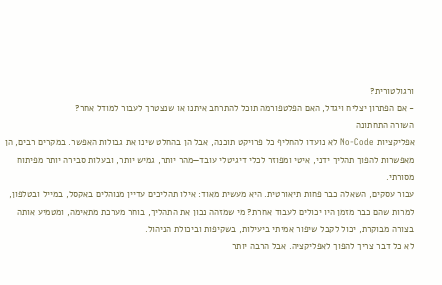ורגולטורית?
- אם הפתרון יצליח ויגדל, האם הפלטפורמה תוכל להתרחב איתנו או שנצטרך לעבור למודל אחר?
השורה התחתונה
אפליקציות No-Code לא נועדו להחליף כל פרויקט תוכנה, אבל הן בהחלט שינו את גבולות האפשר. במקרים רבים, הן מאפשרות להפוך תהליך ידני, איטי ומפוזר לכלי דיגיטלי עובד—מהר יותר, גמיש יותר, ובעלות סבירה יותר מפיתוח מסורתי.
עבור עסקים, השאלה כבר פחות תיאורטית. היא מעשית מאוד: אילו תהליכים עדיין מנוהלים באקסל, במייל ובטלפון, למרות שהם כבר מזמן היו יכולים לעבוד אחרת? מי שמזהה נכון את התהליך, בוחר מערכת מתאימה, ומטמיע אותה בצורה מבוקרת, יכול לקבל שיפור אמיתי ביעילות, בשקיפות וביכולת הניהול.
לא כל דבר צריך להפוך לאפליקציה. אבל הרבה יותר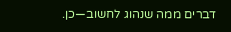דברים ממה שנהוג לחשוב—כן.